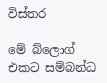විස්තර

මේ බ්ලොග් එකට සම්බන්ධ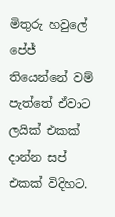මිතුරු හවුලේ පේජ් තියෙන්නේ වම් පැත්තේ ඒවාට ලයික් එකක් දාන්න සප් එකක් විදිහට.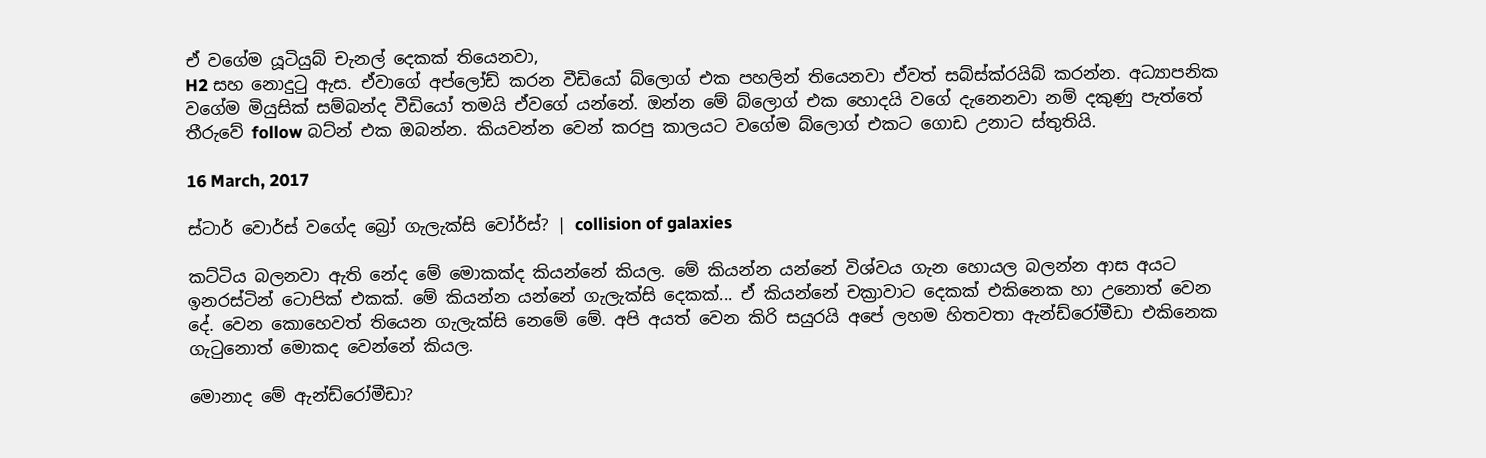ඒ වගේම යූටියුබ් චැනල් දෙකක් තියෙනවා,
H2 සහ නොදුටු ඇස. ඒවාගේ අප්ලෝඩ් කරන වීඩියෝ බ්ලොග් එක පහලින් තියෙනවා ඒවත් සබ්ස්ක්රයිබ් කරන්න. අධ්‍යාපනික වගේම මියුසික් සම්බන්ද වීඩියෝ තමයි ඒවගේ යන්නේ. ඔන්න මේ බ්ලොග් එක හොදයි වගේ දැනෙනවා නම් දකුණු පැත්තේ තීරුවේ follow බට්න් එක ඔබන්න. කියවන්න වෙන් කරපු කාලයට වගේම බ්ලොග් එකට ගොඩ උනාට ස්තුතියි.

16 March, 2017

ස්ටාර් වොර්ස් වගේද බ්‍රෝ ගැලැක්සි වෝර්ස්? | collision of galaxies

කට්ටිය බලනවා ඇති නේද මේ මොකක්ද කියන්නේ කියල. මේ කියන්න යන්නේ විශ්වය ගැන හොයල බලන්න ආස අයට ඉනරස්ටින් ටොපික් එකක්. මේ කියන්න යන්නේ ගැලැක්සි දෙකක්... ඒ කියන්නේ චක්‍රාවාට දෙකක් එකිනෙක හා උනොත් වෙන දේ. වෙන කොහෙවත් තියෙන ගැලැක්සි නෙමේ මේ. අපි අයත් වෙන කිරි සයුරයි අපේ ලහම හිතවතා ඇන්ඩ්රෝමීඩා එකිනෙක ගැටුනොත් මොකද වෙන්නේ කියල.

මොනාද මේ ඇන්ඩ්රෝමීඩා?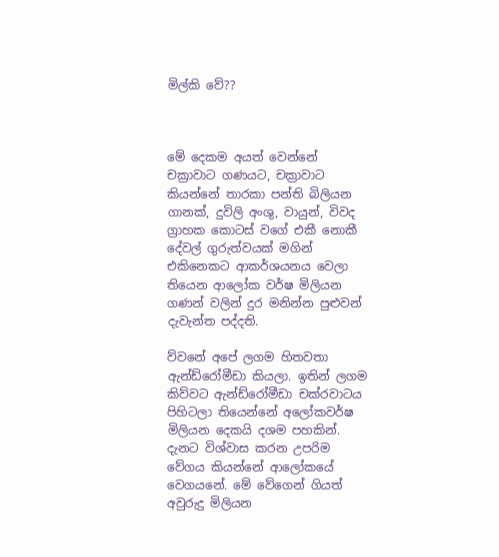මිල්කි වේ??



මේ දෙකම අයත් වෙන්නේ චක්‍රාවාට ගණයට, චක්‍රාවාට කියන්නේ තාරකා පන්ති බිලියන ගානක්, දුවිලි අංශු, වායුන්, විවද ග්‍රාහක කොටස් වගේ එකී නොකී දේවල් ගුරුත්වයක් මගින් එකිනෙකට ආකර්ශයනය වෙලා තියෙන ආලෝක වර්ෂ මිලියන ගණන් වලින් දුර මනින්න පුළුවන් දැවැන්ත පද්දති.

ව්වනේ අපේ ලගම හිතවතා ඇන්ඩ්රෝමීඩා කියලා. ඉතින් ලගම කිව්වට ඇන්ඩ්රෝමීඩා චක්රවාටය පිහිටලා තියෙන්නේ අලෝකවර්ෂ මිලියන දෙකයි දශම පහකින්. දැනට විශ්වාස කරන උපරිම වේගය කියන්නේ ආලෝකයේ වෙගයනේ. මේ වේගෙන් ගියත් අවුරුදු මිලියන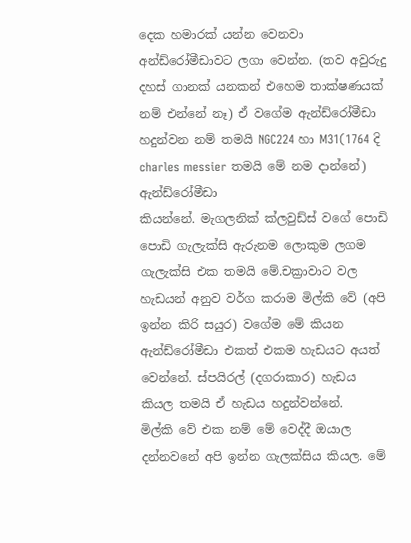දෙක හමාරක් යන්න වෙනවා අන්ඩ්රෝමීඩාවට ලගා වෙන්න. (තව අවුරුදු දහස් ගානක් යනකන් එහෙම තාක්ෂණයක් නම් එන්නේ නෑ) ඒ වගේම ඇන්ඩ්රෝමීඩා හදුන්වන නම් තමයි NGC224 හා M31(1764 දි charles messier තමයි මේ නම දාන්නේ)
ඇන්ඩ්රෝමීඩා
කියන්නේ. මැගලනික් ක්ලවුඩ්ස් වගේ පොඩි පොඩි ගැලැක්සි ඇරුනම ලොකුම ලගම ගැලැක්සි එක තමයි මේ.චක්‍රාවාට වල හැඩයන් අනුව වර්ග කරාම මිල්කි වේ (අපි ඉන්න කිරි සයුර) වගේම මේ කියන ඇන්ඩ්රෝමීඩා එකත් එකම හැඩයට අයත් වෙන්නේ. ස්පයිරල් (දගරාකාර) හැඩය කියල තමයි ඒ හැඩය හදුන්වන්නේ.
මිල්කි වේ එක නම් මේ වෙද්දී ඔයාල දන්නවනේ අපි ඉන්න ගැලක්සිය කියල. මේ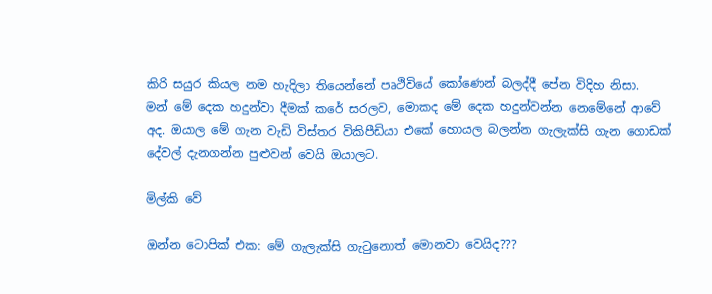කිරි සයුර කියල නම හැදිලා තියෙන්නේ පෘථිවියේ කෝණෙන් බලද්දී පේන විදිහ නිසා.
මන් මේ දෙක හදුන්වා දීමක් කරේ සරලව, මොකද මේ දෙක හදුන්වන්න නෙමේනේ ආවේ අද. ඔයාල මේ ගැන වැඩි විස්තර විකිපීඩියා එකේ හොයල බලන්න ගැලැක්සි ගැන ගොඩක් දේවල් දැනගන්න පුළුවන් වෙයි ඔයාලට.

මිල්කි වේ

ඔන්න ටොපික් එක: මේ ගැලැක්සි ගැටුනොත් මොනවා වෙයිද???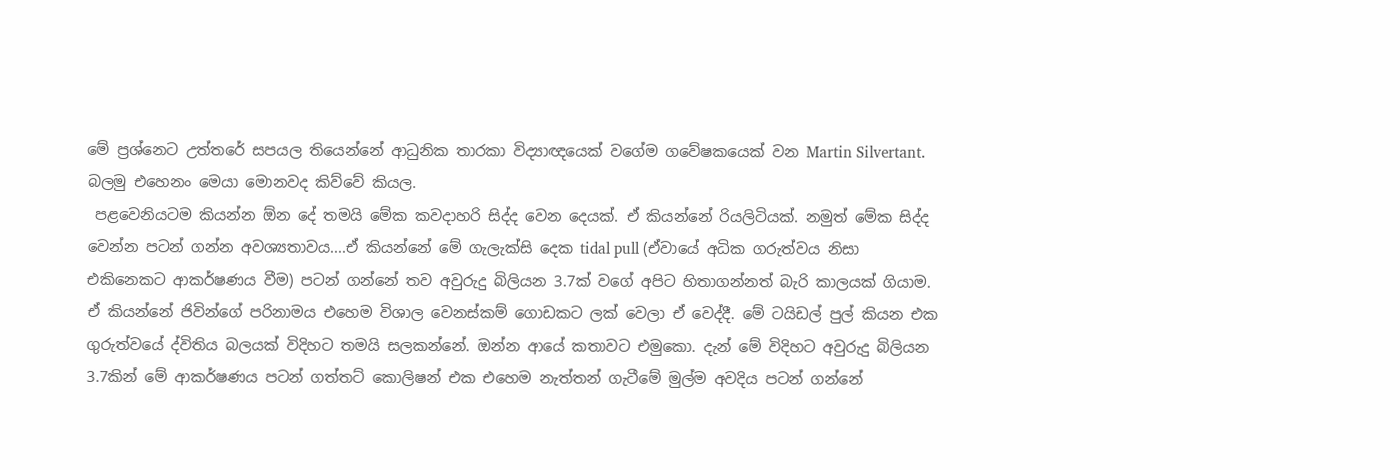මේ ප්‍රශ්නෙට උත්තරේ සපයල තියෙන්නේ ආධුනික තාරකා විද්‍යාඥයෙක් වගේම ගවේෂකයෙක් වන Martin Silvertant. බලමු එහෙනං මෙයා මොනවද කිව්වේ කියල.
 පළවෙනියටම කියන්න ඕන දේ තමයි මේක කවදාහරි සිද්ද වෙන දෙයක්. ඒ කියන්නේ රියලිටියක්. නමුත් මේක සිද්ද වෙන්න පටන් ගන්න අවශ්‍යතාවය....ඒ කියන්නේ මේ ගැලැක්සි දෙක tidal pull (ඒවායේ අධික ගරුත්වය නිසා එකිනෙකට ආකර්ෂණය වීම) පටන් ගන්නේ තව අවුරුදු බිලියන 3.7ක් වගේ අපිට හිතාගන්නත් බැරි කාලයක් ගියාම. ඒ කියන්නේ ජිවින්ගේ පරිනාමය එහෙම විශාල වෙනස්කම් ගොඩකට ලක් වෙලා ඒ වෙද්දී. මේ ටයිඩල් පුල් කියන එක ගුරුත්වයේ ද්විතිය බලයක් විදිහට තමයි සලකන්නේ. ඔන්න ආයේ කතාවට එමුකො. දැන් මේ විදිහට අවුරුදු බිලියන 3.7කින් මේ ආකර්ෂණය පටන් ගත්තට් කොලිෂන් එක එහෙම නැත්තන් ගැටීමේ මුල්ම අවදිය පටන් ගන්නේ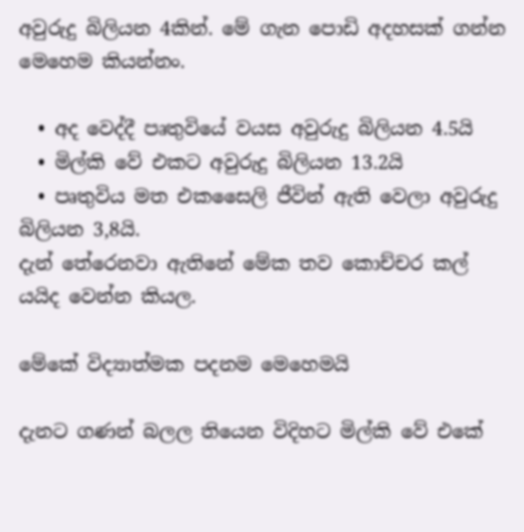අවුරුදු බිලියන 4කින්. මේ ගැන පොඩි අදහසක් ගන්න මෙහෙම කියන්නං.

  • අද වෙද්දී පෘතුවියේ වයස අවුරුදු බිලියන 4.5යි
  • මිල්කි වේ එකට අවුරුදු බිලියන 13.2යි
  • පෘතුවිය මත එකසෛලි ජීවින් ඇති වෙලා අවුරුදු බිලියන 3,8යි.
දැන් තේරෙනවා ඇතිනේ මේක තව කොච්චර කල් යයිද වෙන්න කියල.

මේකේ විද්‍යාත්මක පදනම මෙහෙමයි

දැනට ගණන් බලල තියෙන විදිහට මිල්කි වේ එකේ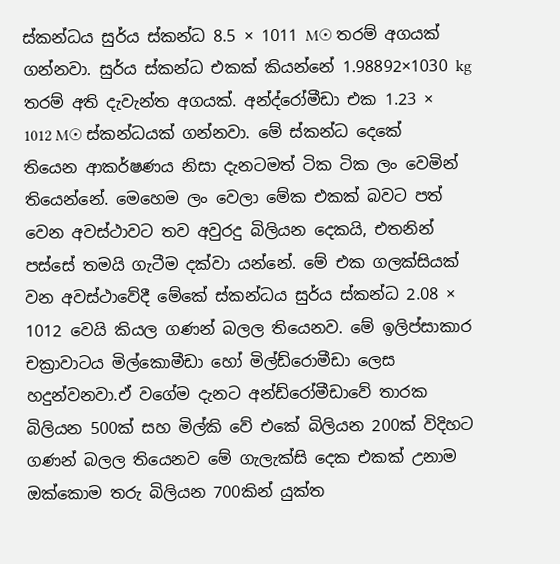ස්කන්ධය සුර්ය ස්කන්ධ 8.5 × 1011 M☉ තරම් අගයක් ගන්නවා. සුර්ය ස්කන්ධ එකක් කියන්නේ 1.98892×1030 kg තරම් අති දැවැන්ත අගයක්. අන්ද්රෝමීඩා එක 1.23 × 1012 M☉ ස්කන්ධයක් ගන්නවා. මේ ස්කන්ධ දෙකේ තියෙන ආකර්ෂණය නිසා දැනටමත් ටික ටික ලං වෙමින් තියෙන්නේ. මෙහෙම ලං වෙලා මේක එකක් බවට පත් වෙන අවස්ථාවට තව අවුරදු බිලියන දෙකයි, එතනින් පස්සේ තමයි ගැටීම දක්වා යන්නේ. මේ එක ගලක්සියක් වන අවස්ථාවේදී මේකේ ස්කන්ධය සුර්ය ස්කන්ධ 2.08 × 1012 වෙයි කියල ගණන් බලල තියෙනව. මේ ඉලිප්සාකාර චක්‍රාවාටය මිල්කොමීඩා හෝ මිල්ඩ්රොමීඩා ලෙස හදුන්වනවා.ඒ වගේම දැනට අන්ඩ්රෝමීඩාවේ තාරක බිලියන 500ක් සහ මිල්කි වේ එකේ බිලියන 200ක් විදිහට ගණන් බලල තියෙනව මේ ගැලැක්සි දෙක එකක් උනාම ඔක්කොම තරු බිලියන 700කින් යුක්ත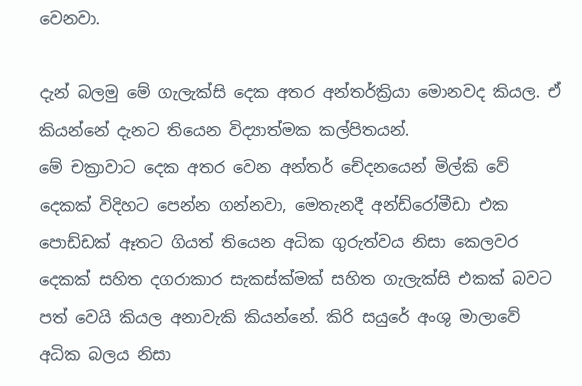වෙනවා.

දැන් බලමු මේ ගැලැක්සි දෙක අතර අන්තර්ක්‍රියා මොනවද කියල. ඒ කියන්නේ දැනට තියෙන විද්‍යාත්මක කල්පිතයන්.
මේ චක්‍රාවාට දෙක අතර වෙන අන්තර් චේදනයෙන් මිල්කි වේ දෙකක් විදිහට පෙන්න ගන්නවා, මෙතැනදී අන්ඩ්රෝමීඩා එක පොඩ්ඩක් ඈතට ගියත් තියෙන අධික ගුරුත්වය නිසා කෙලවර දෙකක් සහිත දගරාකාර සැකස්ක්මක් සහිත ගැලැක්සි එකක් බවට පත් වෙයි කියල අනාවැකි කියන්නේ. කිරි සයුරේ අංශු මාලාවේ අධික බලය නිසා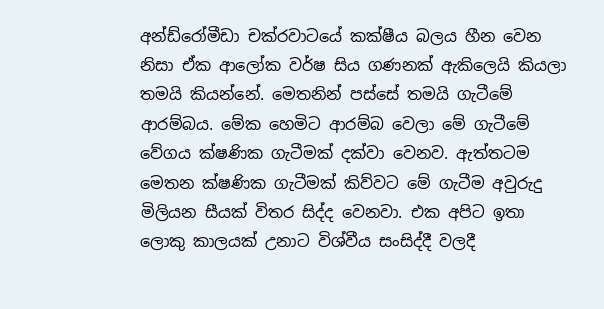අන්ඩ්රෝමීඩා චක්රවාටයේ කක්ෂීය බලය හීන වෙන නිසා ඒක ආලෝක වර්ෂ සිය ගණනක් ඇකිලෙයි කියලා තමයි කියන්නේ. මෙතනින් පස්සේ තමයි ගැටීමේ ආරම්බය. මේක හෙමිට ආරම්බ වෙලා මේ ගැටීමේ වේගය ක්ෂණික ගැටීමක් දක්වා වෙනව. ඇත්තටම මෙතන ක්ෂණික ගැටීමක් කිව්වට මේ ගැටීම අවුරුදු මිලියන සීයක් විතර සිද්ද වෙනවා. එක අපිට ඉතා ලොකු කාලයක් උනාට විශ්වීය සංසිද්දී වලදී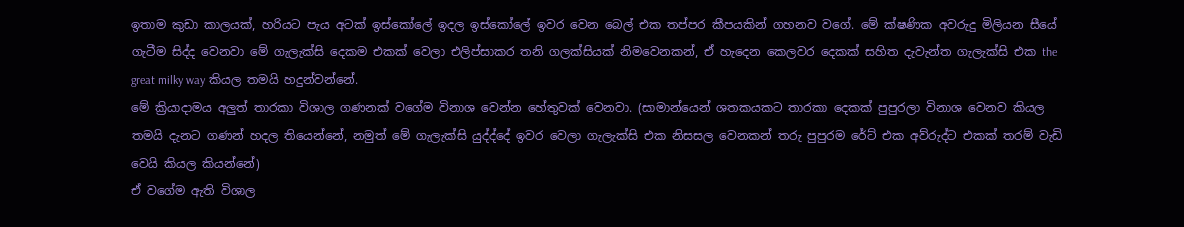ඉතාම කුඩා කාලයක්, හරියට පැය අටක් ඉස්කෝලේ ඉදල ඉස්කෝලේ ඉවර වෙන බෙල් එක තප්පර කීපයකින් ගහනව වගේ. මේ ක්ෂණික අවරුදු මිලියන සීයේ ගැටීම සිද්ද වෙනවා මේ ගැලැක්සි දෙකම එකක් වෙලා එලිප්සාකර තනි ගලක්සියක් නිමවෙනකන්, ඒ හැදෙන කෙලවර දෙකක් සහිත දැවැන්ත ගැලැක්සි එක the great milky way කියල තමයි හදුන්වන්නේ.
මේ ක්‍රියාදාමය අලුත් තාරකා විශාල ගණනක් වගේම විනාශ වෙන්න හේතුවක් වෙනවා. (සාමාන්යෙන් ශතකයකට තාරකා දෙකක් පුපුරලා විනාශ වෙනව කියල තමයි දැනට ගණන් හදල තියෙන්නේ, නමුත් මේ ගැලැක්සි යුද්ද්දේ ඉවර වෙලා ගැලැක්සි එක නිසසල වෙනකන් තරු පුපුරම රේට් එක අව්රුද්ට එකක් තරම් වැඩි වෙයි කියල කියන්නේ)
ඒ වගේම ඇති විශාල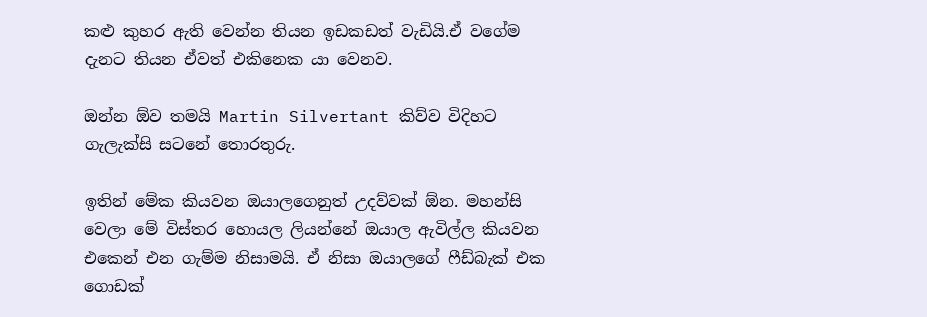කළු කුහර ඇති වෙන්න තියන ඉඩකඩත් වැඩියි.ඒ වගේම දැනට තියන ඒවත් එකිනෙක යා වෙනව.

ඔන්න ඕව තමයි Martin Silvertant කිව්ව විදිහට ගැලැක්සි සටනේ තොරතුරු.

ඉතින් මේක කියවන ඔයාලගෙනුත් උදව්වක් ඕන. මහන්සි වෙලා මේ විස්තර හොයල ලියන්නේ ඔයාල ඇවිල්ල කියවන එකෙන් එන ගැම්ම නිසාමයි. ඒ නිසා ඔයාලගේ ෆීඩ්බැක් එක ගොඩක්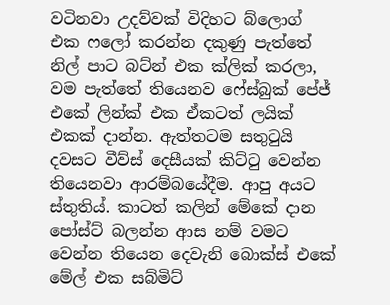වටිනවා උදව්වක් විදිහට බ්ලොග් එක ෆලෝ කරන්න දකුණු පැත්තේ නිල් පාට බට්න් එක ක්ලික් කරලා, වම පැත්තේ තියෙනව ෆේස්බුක් පේජ් එකේ ලින්ක් එක ඒකටත් ලයික් එකක් දාන්න. ඇත්තටම සතුටුයි දවසට වීව්ස් දෙසීයක් කිට්ටු වෙන්න තියෙනවා ආරම්බයේදීම. ආපු අයට ස්තුතිය්. කාටත් කලින් මේකේ දාන පෝස්ට් බලන්න ආස නම් වමට වෙන්න තියෙන දෙවැනි බොක්ස් එකේ මේල් එක සබ්මිට්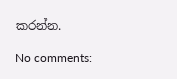කරන්න.

No comments: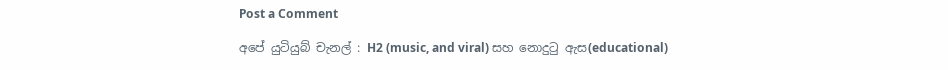Post a Comment

අපේ යුටියුබ් චැනල් : H2 (music, and viral) සහ නොදුටු ඇස(educational)